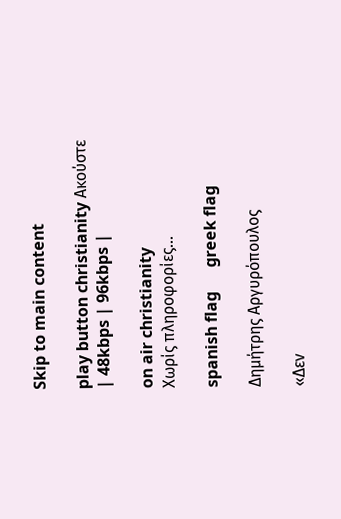Skip to main content

play button christianity Ακούστε | 48kbps | 96kbps |

on air christianity
Χωρίς πληροφορίες...

spanish flag      greek flag

Δημήτρης Αργυρόπουλος

«Δεν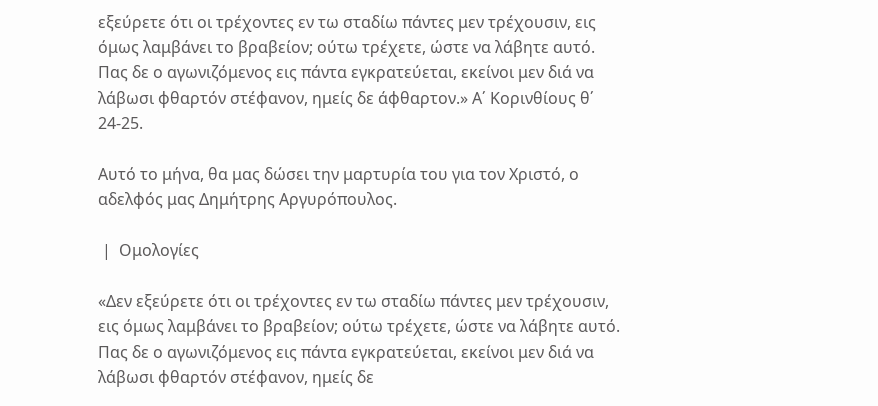εξεύρετε ότι οι τρέχοντες εν τω σταδίω πάντες μεν τρέχουσιν, εις όμως λαμβάνει το βραβείον; ούτω τρέχετε, ώστε να λάβητε αυτό. Πας δε ο αγωνιζόμενος εις πάντα εγκρατεύεται, εκείνοι μεν διά να λάβωσι φθαρτόν στέφανον, ημείς δε άφθαρτον.» Α΄ Κορινθίους θ΄ 24-25.

Αυτό το μήνα, θα μας δώσει την μαρτυρία του για τον Χριστό, ο αδελφός μας Δημήτρης Αργυρόπουλος.

 |  Ομολογίες

«Δεν εξεύρετε ότι οι τρέχοντες εν τω σταδίω πάντες μεν τρέχουσιν, εις όμως λαμβάνει το βραβείον; ούτω τρέχετε, ώστε να λάβητε αυτό. Πας δε ο αγωνιζόμενος εις πάντα εγκρατεύεται, εκείνοι μεν διά να λάβωσι φθαρτόν στέφανον, ημείς δε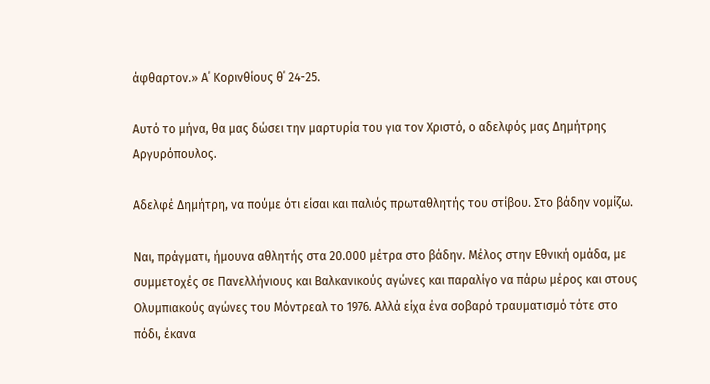άφθαρτον.» Α΄ Κορινθίους θ΄ 24-25.

Αυτό το μήνα, θα μας δώσει την μαρτυρία του για τον Χριστό, ο αδελφός μας Δημήτρης Αργυρόπουλος.

Αδελφέ Δημήτρη, να πούμε ότι είσαι και παλιός πρωταθλητής του στίβου. Στο βάδην νομίζω.

Ναι, πράγματι, ήμουνα αθλητής στα 20.000 μέτρα στο βάδην. Μέλος στην Εθνική ομάδα, με συμμετοχές σε Πανελλήνιους και Βαλκανικούς αγώνες και παραλίγο να πάρω μέρος και στους Ολυμπιακούς αγώνες του Μόντρεαλ το 1976. Αλλά είχα ένα σοβαρό τραυματισμό τότε στο πόδι, έκανα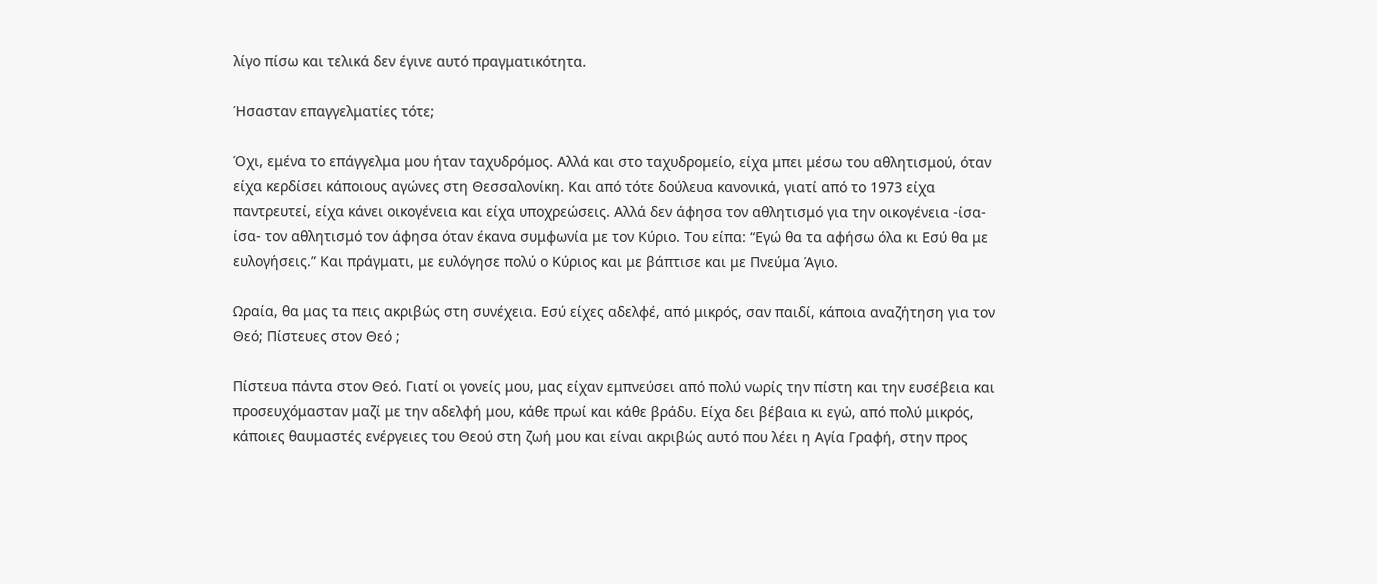λίγο πίσω και τελικά δεν έγινε αυτό πραγματικότητα.

Ήσασταν επαγγελματίες τότε;

Όχι, εμένα το επάγγελμα μου ήταν ταχυδρόμος. Αλλά και στο ταχυδρομείο, είχα μπει μέσω του αθλητισμού, όταν είχα κερδίσει κάποιους αγώνες στη Θεσσαλονίκη. Και από τότε δούλευα κανονικά, γιατί από το 1973 είχα παντρευτεί, είχα κάνει οικογένεια και είχα υποχρεώσεις. Αλλά δεν άφησα τον αθλητισμό για την οικογένεια -ίσα-ίσα- τον αθλητισμό τον άφησα όταν έκανα συμφωνία με τον Κύριο. Του είπα: “Εγώ θα τα αφήσω όλα κι Εσύ θα με ευλογήσεις.” Και πράγματι, με ευλόγησε πολύ ο Κύριος και με βάπτισε και με Πνεύμα Άγιο.

Ωραία, θα μας τα πεις ακριβώς στη συνέχεια. Εσύ είχες αδελφέ, από μικρός, σαν παιδί, κάποια αναζήτηση για τον Θεό; Πίστευες στον Θεό ;

Πίστευα πάντα στον Θεό. Γιατί οι γονείς μου, μας είχαν εμπνεύσει από πολύ νωρίς την πίστη και την ευσέβεια και προσευχόμασταν μαζί με την αδελφή μου, κάθε πρωί και κάθε βράδυ. Είχα δει βέβαια κι εγώ, από πολύ μικρός, κάποιες θαυμαστές ενέργειες του Θεού στη ζωή μου και είναι ακριβώς αυτό που λέει η Αγία Γραφή, στην προς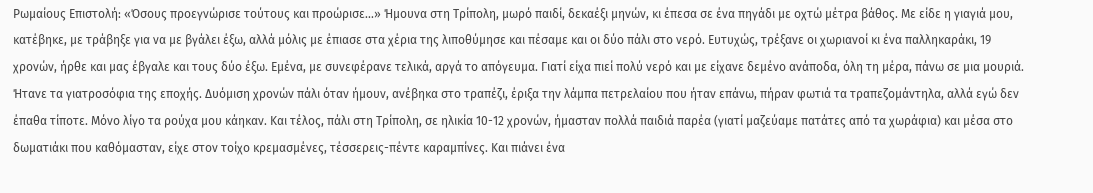Ρωμαίους Επιστολή: «Όσους προεγνώρισε τούτους και προώρισε...» Ήμουνα στη Τρίπολη, μωρό παιδί, δεκαέξι μηνών, κι έπεσα σε ένα πηγάδι με οχτώ μέτρα βάθος. Με είδε η γιαγιά μου, κατέβηκε, με τράβηξε για να με βγάλει έξω, αλλά μόλις με έπιασε στα χέρια της λιποθύμησε και πέσαμε και οι δύο πάλι στο νερό. Ευτυχώς, τρέξανε οι χωριανοί κι ένα παλληκαράκι, 19 χρονών, ήρθε και μας έβγαλε και τους δύο έξω. Εμένα, με συνεφέρανε τελικά, αργά το απόγευμα. Γιατί είχα πιεί πολύ νερό και με είχανε δεμένο ανάποδα, όλη τη μέρα, πάνω σε μια μουριά. Ήτανε τα γιατροσόφια της εποχής. Δυόμιση χρονών πάλι όταν ήμουν, ανέβηκα στο τραπέζι, έριξα την λάμπα πετρελαίου που ήταν επάνω, πήραν φωτιά τα τραπεζομάντηλα, αλλά εγώ δεν έπαθα τίποτε. Μόνο λίγο τα ρούχα μου κάηκαν. Και τέλος, πάλι στη Τρίπολη, σε ηλικία 10-12 χρονών, ήμασταν πολλά παιδιά παρέα (γιατί μαζεύαμε πατάτες από τα χωράφια) και μέσα στο δωματιάκι που καθόμασταν, είχε στον τοίχο κρεμασμένες, τέσσερεις-πέντε καραμπίνες. Και πιάνει ένα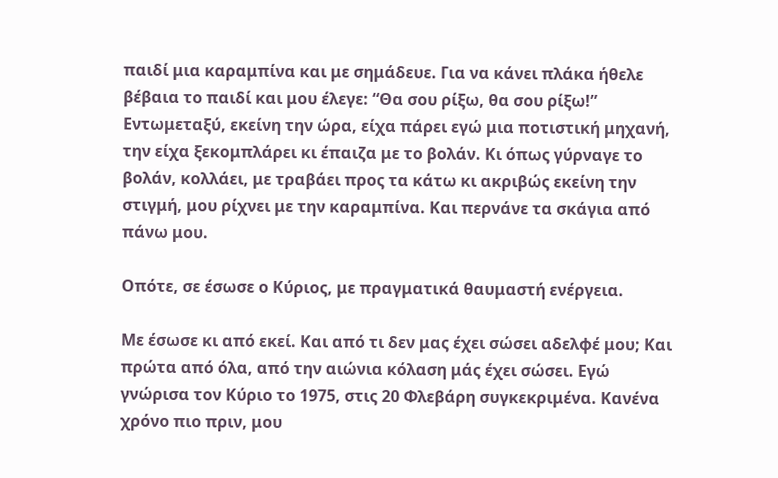παιδί μια καραμπίνα και με σημάδευε. Για να κάνει πλάκα ήθελε βέβαια το παιδί και μου έλεγε: “Θα σου ρίξω, θα σου ρίξω!” Εντωμεταξύ, εκείνη την ώρα, είχα πάρει εγώ μια ποτιστική μηχανή, την είχα ξεκομπλάρει κι έπαιζα με το βολάν. Κι όπως γύρναγε το βολάν, κολλάει, με τραβάει προς τα κάτω κι ακριβώς εκείνη την στιγμή, μου ρίχνει με την καραμπίνα. Και περνάνε τα σκάγια από πάνω μου.

Οπότε, σε έσωσε ο Κύριος, με πραγματικά θαυμαστή ενέργεια.

Με έσωσε κι από εκεί. Και από τι δεν μας έχει σώσει αδελφέ μου; Και πρώτα από όλα, από την αιώνια κόλαση μάς έχει σώσει. Εγώ γνώρισα τον Κύριο το 1975, στις 20 Φλεβάρη συγκεκριμένα. Κανένα χρόνο πιο πριν, μου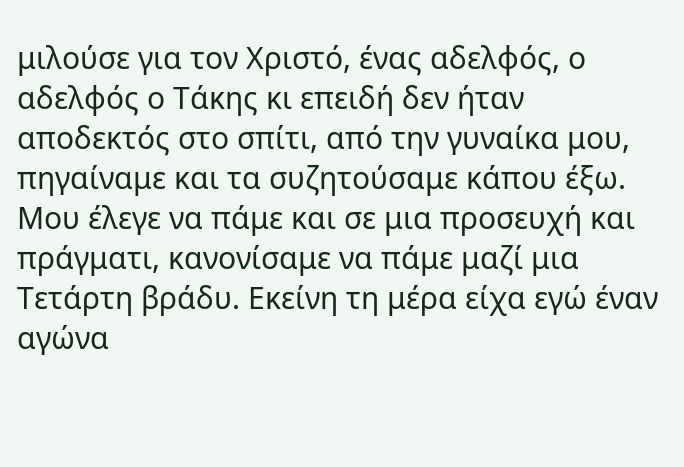μιλούσε για τον Χριστό, ένας αδελφός, ο αδελφός ο Τάκης κι επειδή δεν ήταν αποδεκτός στο σπίτι, από την γυναίκα μου, πηγαίναμε και τα συζητούσαμε κάπου έξω. Μου έλεγε να πάμε και σε μια προσευχή και πράγματι, κανονίσαμε να πάμε μαζί μια Τετάρτη βράδυ. Εκείνη τη μέρα είχα εγώ έναν αγώνα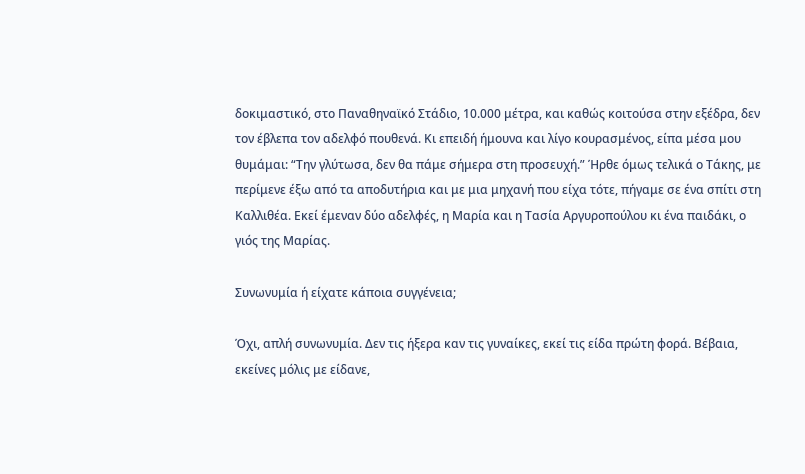δοκιμαστικό, στο Παναθηναϊκό Στάδιο, 10.000 μέτρα, και καθώς κοιτούσα στην εξέδρα, δεν τον έβλεπα τον αδελφό πουθενά. Κι επειδή ήμουνα και λίγο κουρασμένος, είπα μέσα μου θυμάμαι: “Την γλύτωσα, δεν θα πάμε σήμερα στη προσευχή.” Ήρθε όμως τελικά ο Τάκης, με περίμενε έξω από τα αποδυτήρια και με μια μηχανή που είχα τότε, πήγαμε σε ένα σπίτι στη Καλλιθέα. Εκεί έμεναν δύο αδελφές, η Μαρία και η Τασία Αργυροπούλου κι ένα παιδάκι, ο γιός της Μαρίας.

Συνωνυμία ή είχατε κάποια συγγένεια;

Όχι, απλή συνωνυμία. Δεν τις ήξερα καν τις γυναίκες, εκεί τις είδα πρώτη φορά. Βέβαια, εκείνες μόλις με είδανε,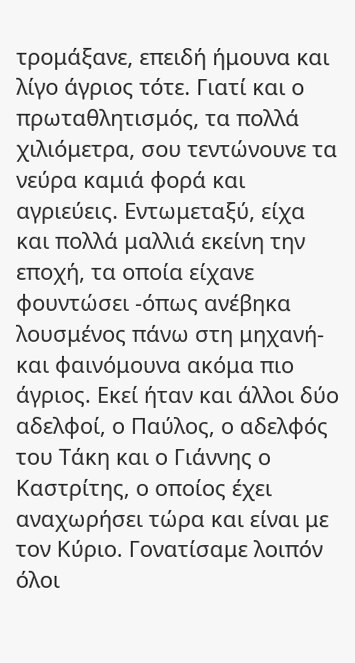τρομάξανε, επειδή ήμουνα και λίγο άγριος τότε. Γιατί και ο πρωταθλητισμός, τα πολλά χιλιόμετρα, σου τεντώνουνε τα νεύρα καμιά φορά και αγριεύεις. Εντωμεταξύ, είχα και πολλά μαλλιά εκείνη την εποχή, τα οποία είχανε φουντώσει -όπως ανέβηκα λουσμένος πάνω στη μηχανή- και φαινόμουνα ακόμα πιο άγριος. Εκεί ήταν και άλλοι δύο αδελφοί, ο Παύλος, ο αδελφός του Τάκη και ο Γιάννης ο Καστρίτης, ο οποίος έχει αναχωρήσει τώρα και είναι με τον Κύριο. Γονατίσαμε λοιπόν όλοι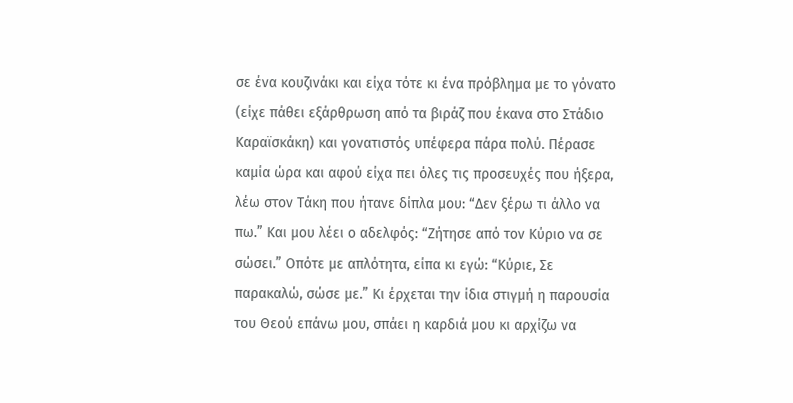σε ένα κουζινάκι και είχα τότε κι ένα πρόβλημα με το γόνατο (είχε πάθει εξάρθρωση από τα βιράζ που έκανα στο Στάδιο Καραϊσκάκη) και γονατιστός υπέφερα πάρα πολύ. Πέρασε καμία ώρα και αφού είχα πει όλες τις προσευχές που ήξερα, λέω στον Τάκη που ήτανε δίπλα μου: “Δεν ξέρω τι άλλο να πω.” Και μου λέει ο αδελφός: “Ζήτησε από τον Κύριο να σε σώσει.” Οπότε με απλότητα, είπα κι εγώ: “Κύριε, Σε παρακαλώ, σώσε με.” Κι έρχεται την ίδια στιγμή η παρουσία του Θεού επάνω μου, σπάει η καρδιά μου κι αρχίζω να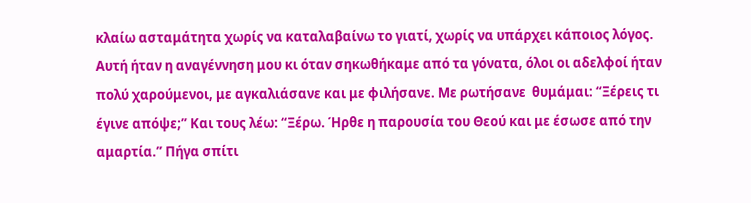κλαίω ασταμάτητα χωρίς να καταλαβαίνω το γιατί, χωρίς να υπάρχει κάποιος λόγος. Αυτή ήταν η αναγέννηση μου κι όταν σηκωθήκαμε από τα γόνατα, όλοι οι αδελφοί ήταν πολύ χαρούμενοι, με αγκαλιάσανε και με φιλήσανε. Με ρωτήσανε  θυμάμαι: “Ξέρεις τι έγινε απόψε;” Και τους λέω: “Ξέρω. Ήρθε η παρουσία του Θεού και με έσωσε από την αμαρτία.” Πήγα σπίτι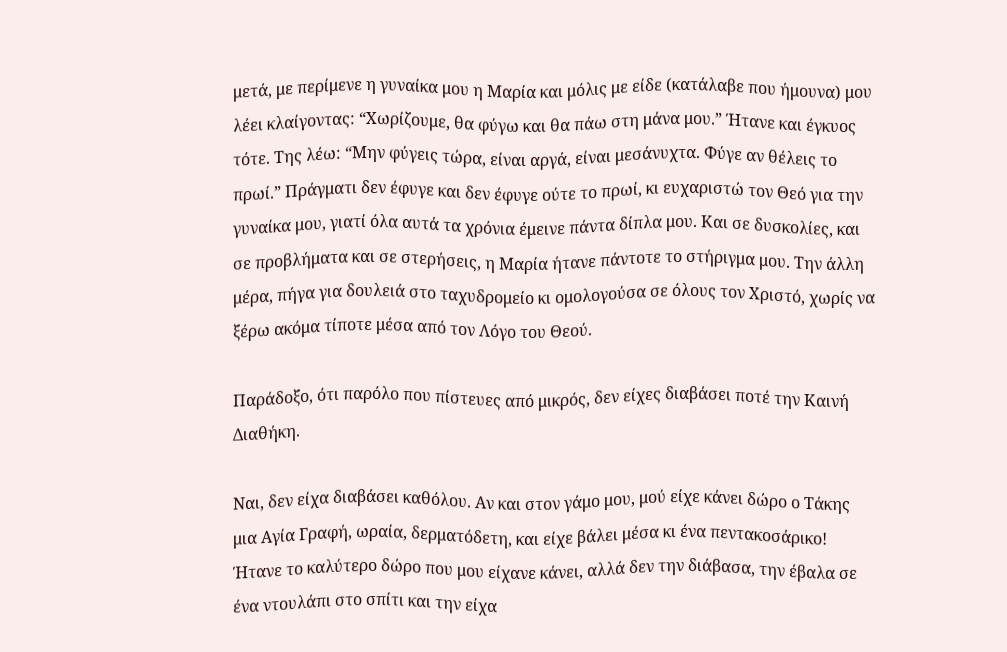μετά, με περίμενε η γυναίκα μου η Μαρία και μόλις με είδε (κατάλαβε που ήμουνα) μου λέει κλαίγοντας: “Χωρίζουμε, θα φύγω και θα πάω στη μάνα μου.” Ήτανε και έγκυος τότε. Της λέω: “Μην φύγεις τώρα, είναι αργά, είναι μεσάνυχτα. Φύγε αν θέλεις το πρωί.” Πράγματι δεν έφυγε και δεν έφυγε ούτε το πρωί, κι ευχαριστώ τον Θεό για την γυναίκα μου, γιατί όλα αυτά τα χρόνια έμεινε πάντα δίπλα μου. Και σε δυσκολίες, και σε προβλήματα και σε στερήσεις, η Μαρία ήτανε πάντοτε το στήριγμα μου. Την άλλη μέρα, πήγα για δουλειά στο ταχυδρομείο κι ομολογούσα σε όλους τον Χριστό, χωρίς να ξέρω ακόμα τίποτε μέσα από τον Λόγο του Θεού.

Παράδοξο, ότι παρόλο που πίστευες από μικρός, δεν είχες διαβάσει ποτέ την Καινή Διαθήκη.

Ναι, δεν είχα διαβάσει καθόλου. Αν και στον γάμο μου, μού είχε κάνει δώρο ο Τάκης μια Αγία Γραφή, ωραία, δερματόδετη, και είχε βάλει μέσα κι ένα πεντακοσάρικο! Ήτανε το καλύτερο δώρο που μου είχανε κάνει, αλλά δεν την διάβασα, την έβαλα σε ένα ντουλάπι στο σπίτι και την είχα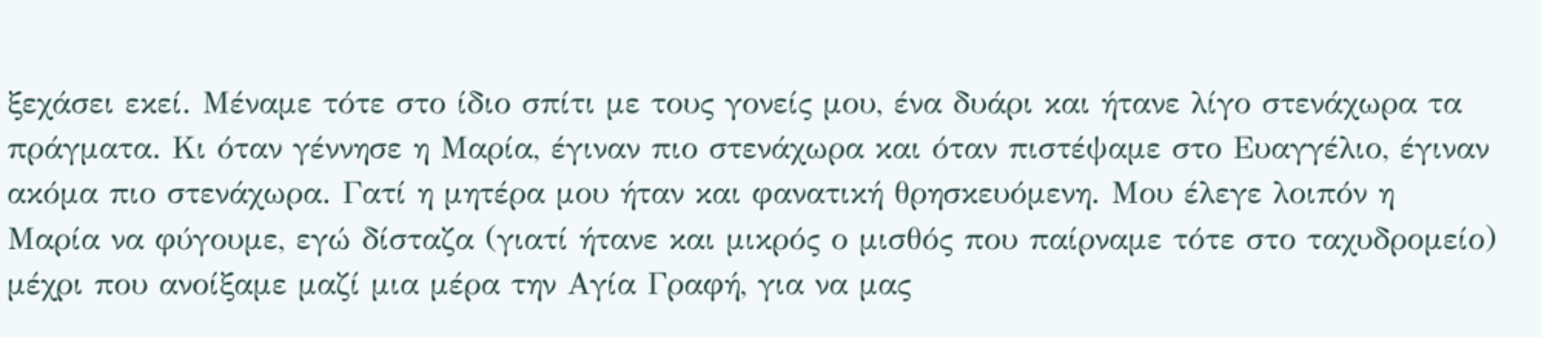ξεχάσει εκεί. Μέναμε τότε στο ίδιο σπίτι με τους γονείς μου, ένα δυάρι και ήτανε λίγο στενάχωρα τα πράγματα. Κι όταν γέννησε η Μαρία, έγιναν πιο στενάχωρα και όταν πιστέψαμε στο Ευαγγέλιο, έγιναν ακόμα πιο στενάχωρα. Γατί η μητέρα μου ήταν και φανατική θρησκευόμενη. Μου έλεγε λοιπόν η Μαρία να φύγουμε, εγώ δίσταζα (γιατί ήτανε και μικρός ο μισθός που παίρναμε τότε στο ταχυδρομείο) μέχρι που ανοίξαμε μαζί μια μέρα την Αγία Γραφή, για να μας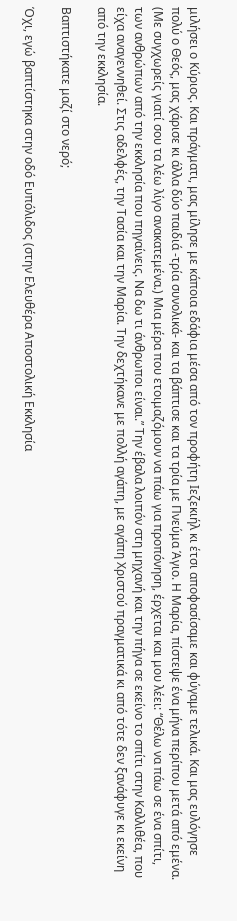μιλήσει ο Κύριος. Και πράγματι, μας μίλησε με κάποια εδάφια μέσα από τον προφήτη Ιεζεκιήλ κι έτσι αποφασίσαμε και φύγαμε τελικά. Και μας ευλόγησε πολύ ο Θεός, μας χάρισε κι άλλα δύο παιδιά -τρία συνολικά- και τα βάπτισε και τα τρία με Πνεύμα Άγιο. Η Μαρία, πίστεψε ένα μήνα περίπου μετά από εμένα. (Με συγχωρείς γιατί σου τα λέω λίγο ανακατεμένα.) Μια μέρα που ετοιμαζόμουν να πάω για προπόνηση, έρχεται και μου λέει: “Θέλω να πάω σε ένα σπίτι, των ανθρώπων από την εκκλησία που πηγαίνεις. Να δω τι άνθρωποι είναι.” Την έβαλα λοιπόν στη μηχανή και την πήγα σε εκείνο το σπίτι στην Καλλιθέα, που είχα αναγεννηθεί. Στις αδελφές, την Τασία και την Μαρία. Την δεχτήκανε με πολλή αγάπη, με αγάπη Χριστού πραγματικά κι από τότε δεν ξανάφυγε κι εκείνη από την εκκλησία.

Βαπτιστήκατε μαζί στο νερό;

Όχι, εγώ βαπτίστηκα στην οδό Ευπόλιδος (στην Ελευθέρα Αποστολική Εκκλησία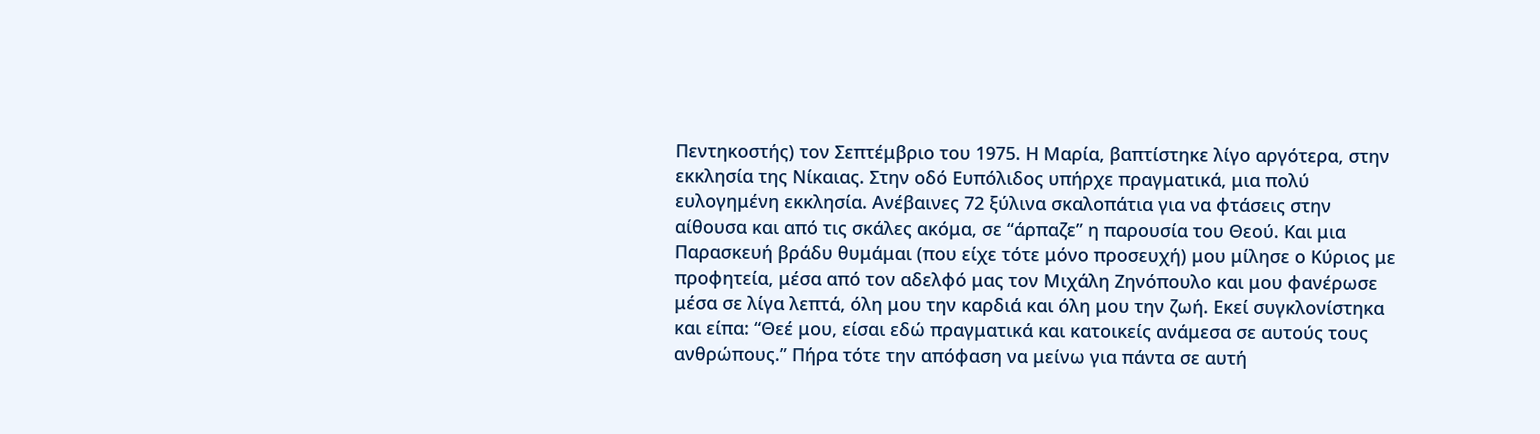Πεντηκοστής) τον Σεπτέμβριο του 1975. Η Μαρία, βαπτίστηκε λίγο αργότερα, στην εκκλησία της Νίκαιας. Στην οδό Ευπόλιδος υπήρχε πραγματικά, μια πολύ ευλογημένη εκκλησία. Ανέβαινες 72 ξύλινα σκαλοπάτια για να φτάσεις στην αίθουσα και από τις σκάλες ακόμα, σε “άρπαζε” η παρουσία του Θεού. Και μια Παρασκευή βράδυ θυμάμαι (που είχε τότε μόνο προσευχή) μου μίλησε ο Κύριος με προφητεία, μέσα από τον αδελφό μας τον Μιχάλη Ζηνόπουλο και μου φανέρωσε μέσα σε λίγα λεπτά, όλη μου την καρδιά και όλη μου την ζωή. Εκεί συγκλονίστηκα και είπα: “Θεέ μου, είσαι εδώ πραγματικά και κατοικείς ανάμεσα σε αυτούς τους ανθρώπους.” Πήρα τότε την απόφαση να μείνω για πάντα σε αυτή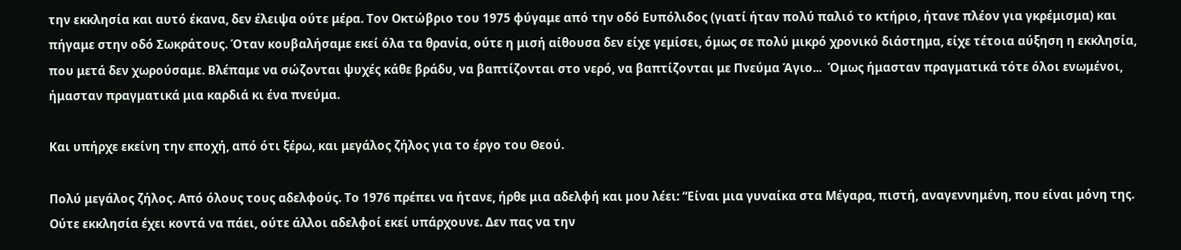την εκκλησία και αυτό έκανα, δεν έλειψα ούτε μέρα. Τον Οκτώβριο του 1975 φύγαμε από την οδό Ευπόλιδος (γιατί ήταν πολύ παλιό το κτήριο, ήτανε πλέον για γκρέμισμα) και πήγαμε στην οδό Σωκράτους. Όταν κουβαλήσαμε εκεί όλα τα θρανία, ούτε η μισή αίθουσα δεν είχε γεμίσει, όμως σε πολύ μικρό χρονικό διάστημα, είχε τέτοια αύξηση η εκκλησία, που μετά δεν χωρούσαμε. Βλέπαμε να σώζονται ψυχές κάθε βράδυ, να βαπτίζονται στο νερό, να βαπτίζονται με Πνεύμα Άγιο...  Όμως ήμασταν πραγματικά τότε όλοι ενωμένοι, ήμασταν πραγματικά μια καρδιά κι ένα πνεύμα.

Και υπήρχε εκείνη την εποχή, από ότι ξέρω, και μεγάλος ζήλος για το έργο του Θεού.

Πολύ μεγάλος ζήλος. Από όλους τους αδελφούς. Το 1976 πρέπει να ήτανε, ήρθε μια αδελφή και μου λέει: “Είναι μια γυναίκα στα Μέγαρα, πιστή, αναγεννημένη, που είναι μόνη της. Ούτε εκκλησία έχει κοντά να πάει, ούτε άλλοι αδελφοί εκεί υπάρχουνε. Δεν πας να την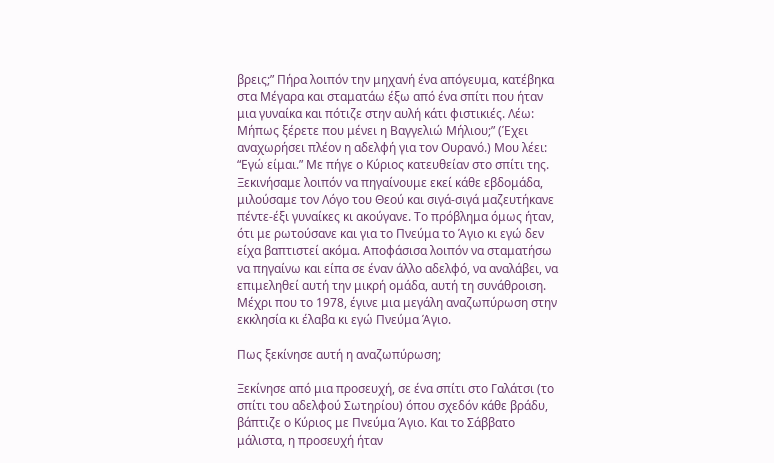βρεις;” Πήρα λοιπόν την μηχανή ένα απόγευμα, κατέβηκα στα Μέγαρα και σταματάω έξω από ένα σπίτι που ήταν μια γυναίκα και πότιζε στην αυλή κάτι φιστικιές. Λέω: Μήπως ξέρετε που μένει η Βαγγελιώ Μήλιου;” (Έχει αναχωρήσει πλέον η αδελφή για τον Ουρανό.) Μου λέει: “Εγώ είμαι.” Με πήγε ο Κύριος κατευθείαν στο σπίτι της. Ξεκινήσαμε λοιπόν να πηγαίνουμε εκεί κάθε εβδομάδα, μιλούσαμε τον Λόγο του Θεού και σιγά-σιγά μαζευτήκανε πέντε-έξι γυναίκες κι ακούγανε. Το πρόβλημα όμως ήταν, ότι με ρωτούσανε και για το Πνεύμα το Άγιο κι εγώ δεν είχα βαπτιστεί ακόμα. Αποφάσισα λοιπόν να σταματήσω να πηγαίνω και είπα σε έναν άλλο αδελφό, να αναλάβει, να επιμεληθεί αυτή την μικρή ομάδα, αυτή τη συνάθροιση. Μέχρι που το 1978, έγινε μια μεγάλη αναζωπύρωση στην εκκλησία κι έλαβα κι εγώ Πνεύμα Άγιο.

Πως ξεκίνησε αυτή η αναζωπύρωση;

Ξεκίνησε από μια προσευχή, σε ένα σπίτι στο Γαλάτσι (το σπίτι του αδελφού Σωτηρίου) όπου σχεδόν κάθε βράδυ, βάπτιζε ο Κύριος με Πνεύμα Άγιο. Και το Σάββατο μάλιστα, η προσευχή ήταν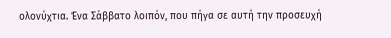ολονύχτια. Ένα Σάββατο λοιπόν, που πήγα σε αυτή την προσευχή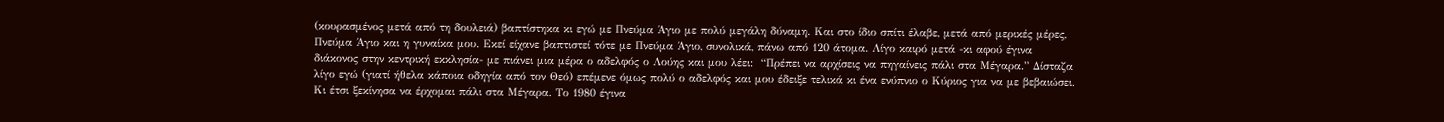(κουρασμένος μετά από τη δουλειά) βαπτίστηκα κι εγώ με Πνεύμα Άγιο με πολύ μεγάλη δύναμη. Και στο ίδιο σπίτι έλαβε, μετά από μερικές μέρες, Πνεύμα Άγιο και η γυναίκα μου. Εκεί είχανε βαπτιστεί τότε με Πνεύμα Άγιο, συνολικά, πάνω από 120 άτομα. Λίγο καιρό μετά -κι αφού έγινα διάκονος στην κεντρική εκκλησία- με πιάνει μια μέρα ο αδελφός ο Λούης και μου λέει:  “Πρέπει να αρχίσεις να πηγαίνεις πάλι στα Μέγαρα.” Δίσταζα λίγο εγώ (γιατί ήθελα κάποια οδηγία από τον Θεό) επέμενε όμως πολύ ο αδελφός και μου έδειξε τελικά κι ένα ενύπνιο ο Κύριος για να με βεβαιώσει. Κι έτσι ξεκίνησα να έρχομαι πάλι στα Μέγαρα. Το 1980 έγινα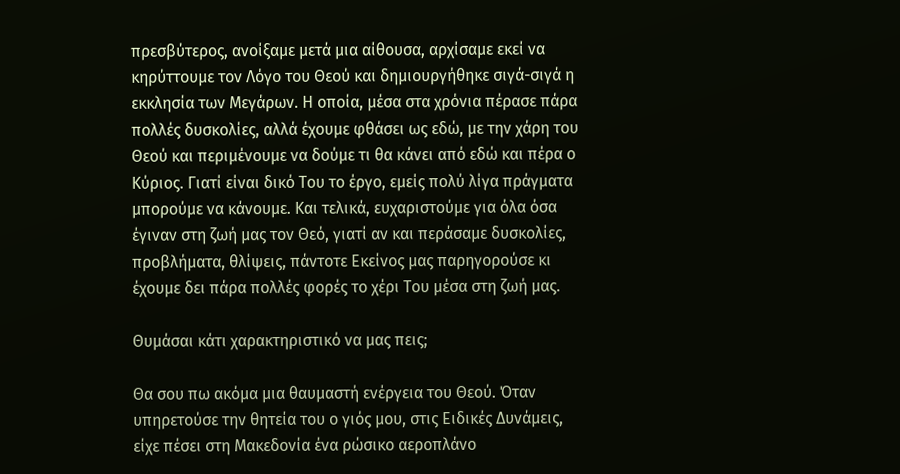πρεσβύτερος, ανοίξαμε μετά μια αίθουσα, αρχίσαμε εκεί να κηρύττουμε τον Λόγο του Θεού και δημιουργήθηκε σιγά-σιγά η εκκλησία των Μεγάρων. Η οποία, μέσα στα χρόνια πέρασε πάρα πολλές δυσκολίες, αλλά έχουμε φθάσει ως εδώ, με την χάρη του Θεού και περιμένουμε να δούμε τι θα κάνει από εδώ και πέρα ο Κύριος. Γιατί είναι δικό Του το έργο, εμείς πολύ λίγα πράγματα μπορούμε να κάνουμε. Και τελικά, ευχαριστούμε για όλα όσα έγιναν στη ζωή μας τον Θεό, γιατί αν και περάσαμε δυσκολίες, προβλήματα, θλίψεις, πάντοτε Εκείνος μας παρηγορούσε κι έχουμε δει πάρα πολλές φορές το χέρι Του μέσα στη ζωή μας.

Θυμάσαι κάτι χαρακτηριστικό να μας πεις;

Θα σου πω ακόμα μια θαυμαστή ενέργεια του Θεού. Όταν υπηρετούσε την θητεία του ο γιός μου, στις Ειδικές Δυνάμεις, είχε πέσει στη Μακεδονία ένα ρώσικο αεροπλάνο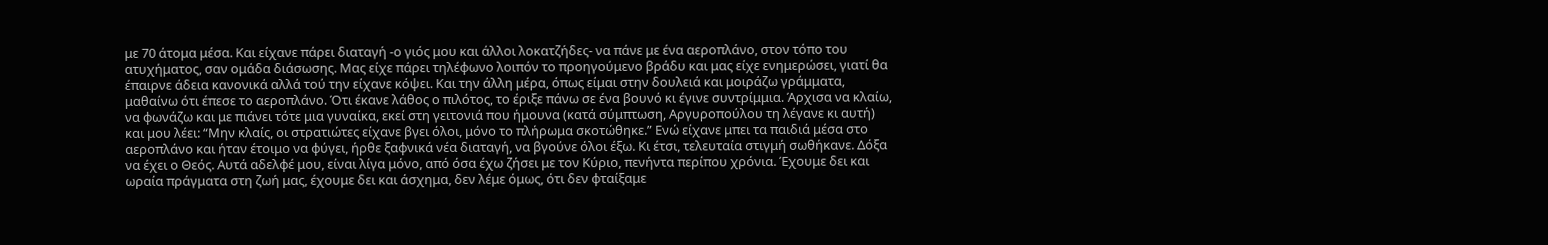με 70 άτομα μέσα. Και είχανε πάρει διαταγή -ο γιός μου και άλλοι λοκατζήδες- να πάνε με ένα αεροπλάνο, στον τόπο του ατυχήματος, σαν ομάδα διάσωσης. Μας είχε πάρει τηλέφωνο λοιπόν το προηγούμενο βράδυ και μας είχε ενημερώσει, γιατί θα έπαιρνε άδεια κανονικά αλλά τού την είχανε κόψει. Και την άλλη μέρα, όπως είμαι στην δουλειά και μοιράζω γράμματα, μαθαίνω ότι έπεσε το αεροπλάνο. Ότι έκανε λάθος ο πιλότος, το έριξε πάνω σε ένα βουνό κι έγινε συντρίμμια. Άρχισα να κλαίω, να φωνάζω και με πιάνει τότε μια γυναίκα, εκεί στη γειτονιά που ήμουνα (κατά σύμπτωση, Αργυροπούλου τη λέγανε κι αυτή) και μου λέει: “Μην κλαίς, οι στρατιώτες είχανε βγει όλοι, μόνο το πλήρωμα σκοτώθηκε.” Ενώ είχανε μπει τα παιδιά μέσα στο αεροπλάνο και ήταν έτοιμο να φύγει, ήρθε ξαφνικά νέα διαταγή, να βγούνε όλοι έξω. Κι έτσι, τελευταία στιγμή σωθήκανε. Δόξα να έχει ο Θεός. Αυτά αδελφέ μου, είναι λίγα μόνο, από όσα έχω ζήσει με τον Κύριο, πενήντα περίπου χρόνια. Έχουμε δει και ωραία πράγματα στη ζωή μας, έχουμε δει και άσχημα, δεν λέμε όμως, ότι δεν φταίξαμε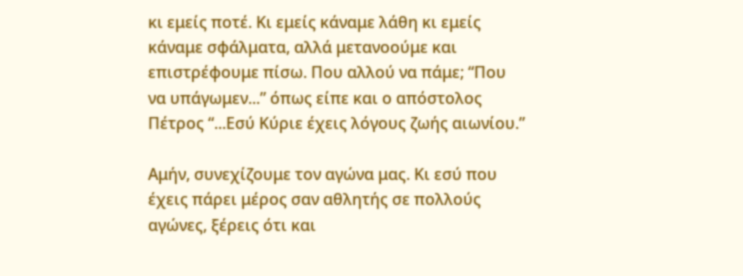κι εμείς ποτέ. Κι εμείς κάναμε λάθη κι εμείς κάναμε σφάλματα, αλλά μετανοούμε και επιστρέφουμε πίσω. Που αλλού να πάμε; “Που να υπάγωμεν...” όπως είπε και ο απόστολος Πέτρος “...Εσύ Κύριε έχεις λόγους ζωής αιωνίου.”

Αμήν, συνεχίζουμε τον αγώνα μας. Κι εσύ που έχεις πάρει μέρος σαν αθλητής σε πολλούς αγώνες, ξέρεις ότι και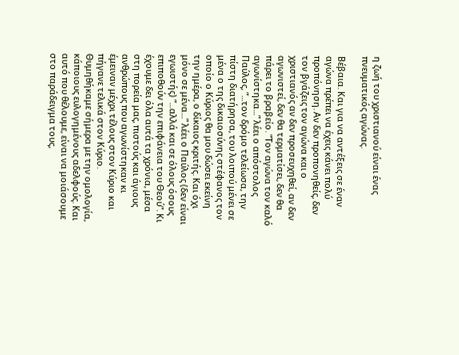η ζωή του χριστιανού είναι ένας πνευματικός αγώνας.

Βέβαια. Και για να αντέξεις σε έναν αγώνα πρέπει να έχεις κάνει πολύ προπόνηση. Αν δεν προπονηθείς, δεν τον βγάζεις τον αγώνα και ο χριστιανός αν δεν προσευχηθεί, αν δεν αγωνιστεί, δεν θα τερματίσει, δεν θα πάρει το βραβείο. “Τον αγώνα τον καλό αγωνίστηκα...” λέει ο απόστολος Παύλος, “...τον δρόμο τελείωσα, την πίστη διατήρησα, του λοιπού μένει σε μένα ο της δικαιοσύνης στέφανος τον οποίο ο Κύριος θα μου δώσει εκείνη την ημέρα, ο δίκαιος κριτής. Και όχι μόνο σε μένα...” λέει ο Παύλος (δεν είναι εγωιστής) “...αλλά και σε όλους όσους επιποθούν την επιφάνεια του Θεού”. Κι έχουμε δει όλα αυτά τα χρόνια, μέσα στη πορεία μας, πιστούς και άγιους ανθρώπους που αγωνίστηκαν κι έμειναν μέχρι τέλους στον Κύριο και πήγανε τελικά στον Κύριο. Θυμηθήκαμε σήμερα με την ομολογία, κάποιους ευλογημένους αδελφούς. Και αυτό που θέλουμε, είναι να μοιάσουμε στο παράδειγμα τους,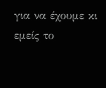για να έχουμε κι εμείς το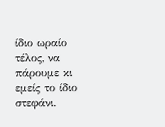ίδιο ωραίο τέλος, να πάρουμε κι εμείς το ίδιο στεφάνι.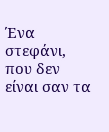Ένα στεφάνι, που δεν είναι σαν τα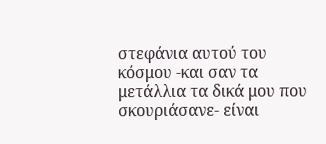στεφάνια αυτού του κόσμου -και σαν τα μετάλλια τα δικά μου που σκουριάσανε- είναι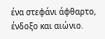ένα στεφάνι άφθαρτο, ένδοξο και αιώνιο.